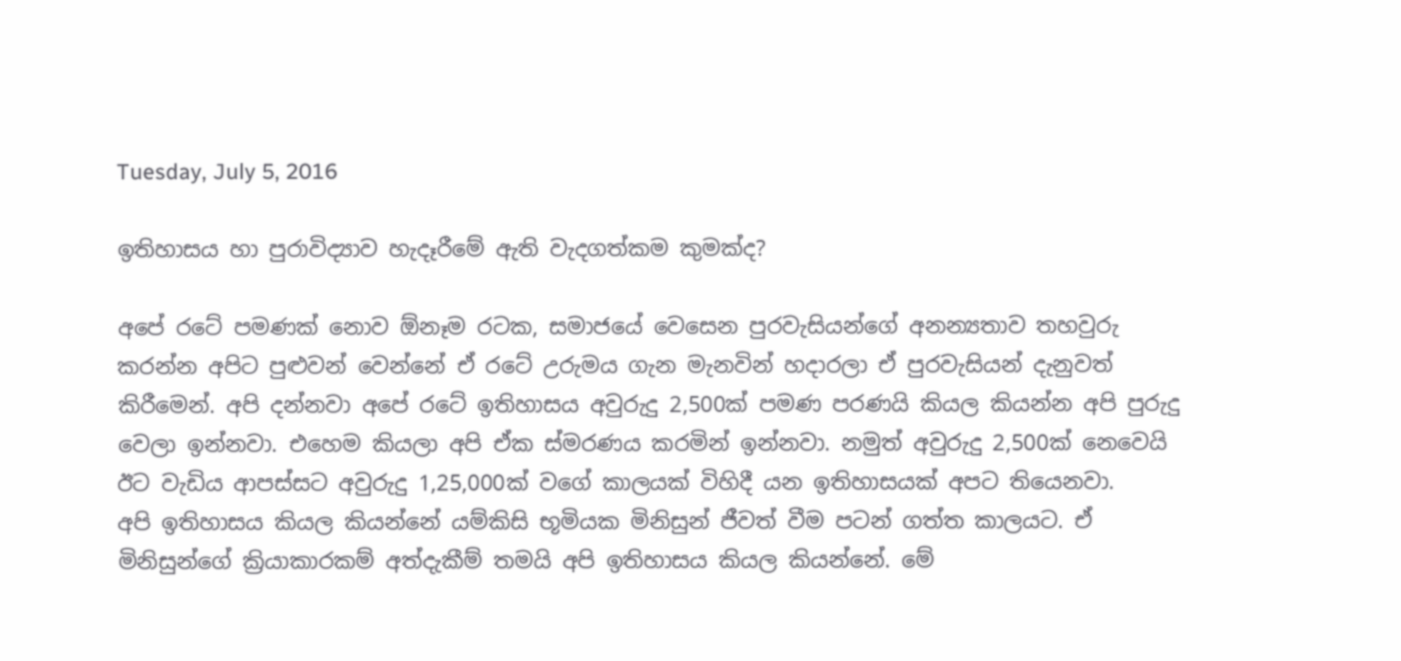Tuesday, July 5, 2016

ඉතිහාසය හා පුරාවිද්‍යාව හැදෑරීමේ ඇති වැදගත්කම කුමක්‌ද?

අපේ රටේ පමණක් නොව ඕනෑම රටක, සමාජයේ වෙසෙන පුරවැසියන්ගේ අනන්‍යතාව තහවුරු කරන්න අපිට පුළුවන් වෙන්නේ ඒ රටේ උරුමය ගැන මැනවින් හදාරලා ඒ පුරවැසියන් දැනුවත් කිරීමෙන්. අපි දන්නවා අපේ රටේ ඉතිහාසය අවුරුදු 2,500ක් පමණ පරණයි කියල කියන්න අපි පුරුදු වෙලා ඉන්නවා. එහෙම කියලා අපි ඒක ස්මරණය කරමින් ඉන්නවා. නමුත් අවුරුදු 2,500ක් නෙවෙයි ඊට වැඩිය ආපස්සට අවුරුදු 1,25,000ක් වගේ කාලයක් විහිදී යන ඉතිහාසයක් අපට තියෙනවා.
අපි ඉතිහාසය කියල කියන්නේ යම්කිසි භූමියක මිනිසුන් ජීවත් වීම පටන් ගත්ත කාලයට. ඒ මිනිසුන්ගේ ක්‍රියාකාරකම් අත්දැකීම් තමයි අපි ඉතිහාසය කියල කියන්නේ. මේ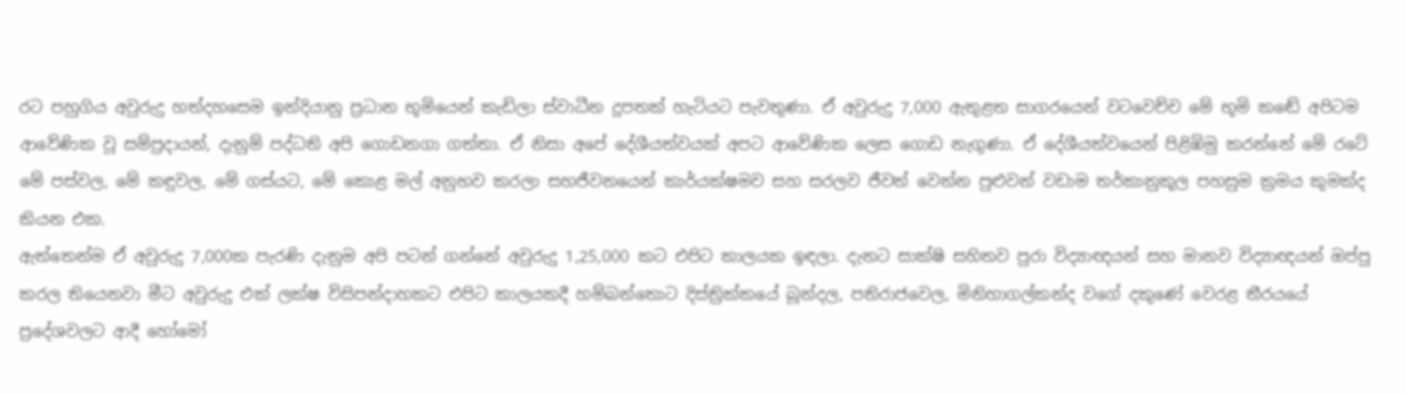රට පහුගිය අවුරුදු හත්දහසෙම ඉන්දියානු ප්‍රධාන භූමියෙන් කැඩිලා ස්වාධීන දූපතක් හැටියට පැවතුණා. ඒ අවුරුදු 7,000 ඇතුළත සාගරයෙන් වටවෙච්ච මේ භූමි කඬේ අපිටම ආවේණික වූ සම්ප්‍රදායන්, දැනුම් පද්ධති අපි ගොඩනගා ගත්තා. ඒ නිසා අපේ දේශීයත්වයක් අපට ආවේණික ලෙස ගොඩ නැගුණා. ඒ දේශීයත්වයෙන් පිළිඹිමු කරන්නේ මේ රටේ මේ පස්වල, මේ කඳුවල, මේ ගස්යට, මේ කොළ මල් අනුභව කරලා සහජීවනයෙන් කාර්යක්ෂමව සහ සරලව ජීවත් වෙන්න පුළුවන් වඩාම තර්කානුකූල පහසුම ක්‍රමය කුමක්ද කියන එක.
ඇත්තෙන්ම ඒ අවුරුදු 7,000ක පැරණි දැනුම අපි පටන් ගන්නේ අවුරුදු 1,25,000 කට එපිට කාලයක ඉඳලා. දැනට සාක්ෂි සහිතව පුරා විද්‍යාඥයන් සහ මානව විද්‍යාඥයන් ඔප්පු කරල තියෙනවා මීට අවුරුදු එක් ලක්ෂ විසිපන්දාහකට එපිට කාලයකදී හම්බන්තොට දිස්ත්‍රික්කයේ බූන්දල, පතිරාජවෙල, මිනිහාගල්කන්ද වගේ දකුණේ වෙරළ තීරයයේ ප්‍රදේශවලට ආදී හෝමෝ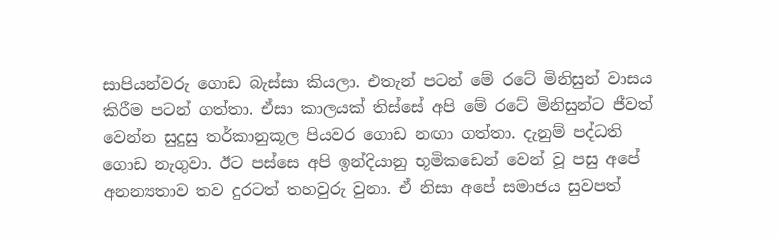සාපියන්වරු ගොඩ බැස්සා කියලා. එතැන් පටන් මේ රටේ මිනිසුන් වාසය කිරීම පටන් ගත්තා. ඒසා කාලයක් තිස්සේ අපි මේ රටේ මිනිසුන්ට ජීවත් වෙන්න සුදුසු තර්කානුකූල පියවර ගොඩ නඟා ගත්තා. දැනුම් පද්ධති ගොඩ නැගුවා. ඊට පස්සෙ අපි ඉන්දියානු භූමිකඩෙන් වෙන් වූ පසු අපේ අනන්‍යතාව තව දුරටත් තහවුරු වුනා. ඒ නිසා අපේ සමාජය සුවපත්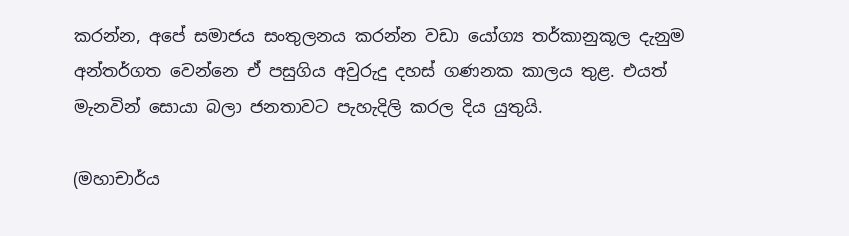කරන්න, අපේ සමාජය සංතුලනය කරන්න වඩා යෝග්‍ය තර්කානුකූල දැනුම අන්තර්ගත වෙන්නෙ ඒ පසුගිය අවුරුදු දහස් ගණනක කාලය තුළ. එයත් මැනවින් සොයා බලා ජනතාවට පැහැදිලි කරල දිය යුතුයි.

(මහාචාර්ය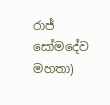රාජ් සෝමදේව මහතා)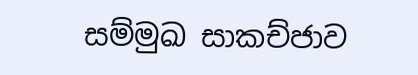සම්මුඛ සාකච්ජාව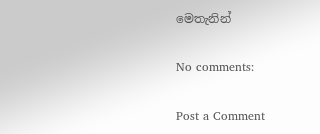මෙතැනින්

No comments:

Post a Comment